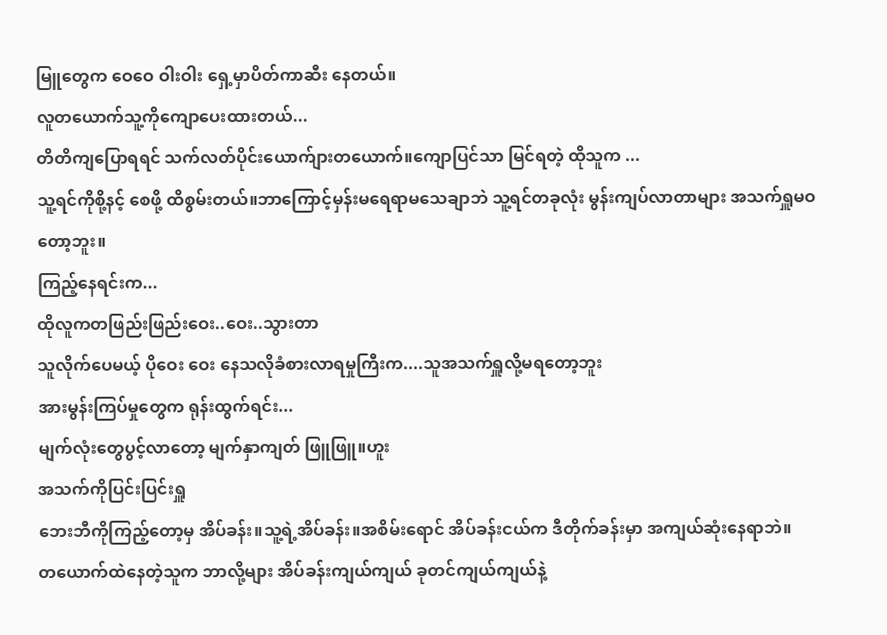မြူတွေက ဝေဝေ ဝါးဝါး ရှေ့မှာပိတ်ကာဆီး နေတယ်။
လူတယောက်သူ့ကိုကျောပေးထားတယ်...
တိတိကျပြောရရင် သက်လတ်ပိုင်းယောက်ျားတယောက်။ကျောပြင်သာ မြင်ရတဲ့ ထိုသူက ...
သူ့ရင်ကိုစို့နင့် စေဖို့ ထိစွမ်းတယ်။ဘာကြောင့်မှန်းမရေရာမသေချာဘဲ သူ့ရင်တခုလုံး မွန်းကျပ်လာတာများ အသက်ရှူမဝတော့ဘူး။
ကြည့်နေရင်းက...
ထိုလူကတဖြည်းဖြည်းဝေး..ဝေး..သွားတာ
သူလိုက်ပေမယ့် ပိုဝေး ဝေး နေသလိုခံစားလာရမှုကြီးက....သူအသက်ရှူလို့မရတော့ဘူး
အားမွန်းကြပ်မှုတွေက ရုန်းထွက်ရင်း...
မျက်လုံးတွေပွင့်လာတော့ မျက်နှာကျတ် ဖြူဖြူ။ဟူး
အသက်ကိုပြင်းပြင်းရှူ
ဘေးဘီကိုကြည့်တော့မှ အိပ်ခန်း။သူ့ရဲ့အိပ်ခန်း။အစိမ်းရောင် အိပ်ခန်းငယ်က ဒီတိုက်ခန်းမှာ အကျယ်ဆုံးနေရာဘဲ။
တယောက်ထဲနေတဲ့သူက ဘာလို့များ အိပ်ခန်းကျယ်ကျယ် ခုတင်ကျယ်ကျယ်နဲ့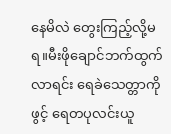နေမိလဲ တွေးကြည့်လို့မရ။မီးဖိုချောင်ဘက်ထွက်လာရင်း ရေခဲသေတ္တာကိုဖွင့် ရေတပုလင်းယူ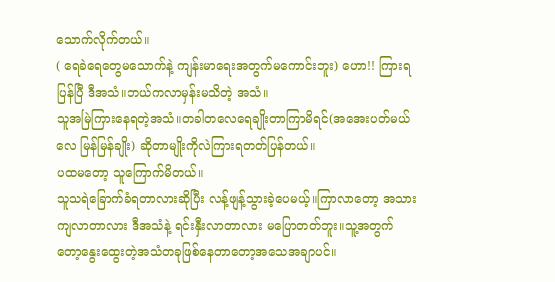သောက်လိုက်တယ်။
( ရေခဲရေတွေမသောက်နဲ့ ကျန်းမာရေးအတွက်မကောင်းဘူး) ဟော!! ကြားရပြန်ပြီ ဒီအသံ။ဘယ်ကလာမှန်းမသိတဲ့ အသံ။
သူအမြဲကြားနေရတဲ့အသံ။တခါတလေရေချိုးတာကြာမိရင်(အအေးပတ်မယ်လေ မြန်မြန်ချိုး) ဆိုတာမျိုးကိုလဲကြားရတတ်ပြန်တယ်။
ပထမတော့ သူကြောက်မိတယ်။
သူသရဲခြောက်ခံရတာလားဆိုပြီး လန့်ဖျန့်သွားခဲ့ပေမယ့်။ကြာလာတော့ အသားကျလာတာလား ဒီအသံနဲ့ ရင်းနှီးလာတာလား မပြောတတ်ဘူး။သူ့အတွက်တော့နွေးထွေးတဲ့အသံတခုဖြစ်နေတာတော့အသေအချာပင်။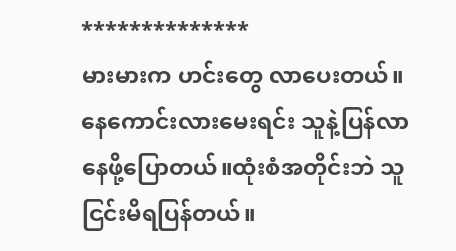**************
မားမားက ဟင်းတွေ လာပေးတယ်။နေကောင်းလားမေးရင်း သူနဲ့ပြန်လာနေဖို့ပြောတယ်။ထုံးစံအတိုင်းဘဲ သူငြင်းမိရပြန်တယ်။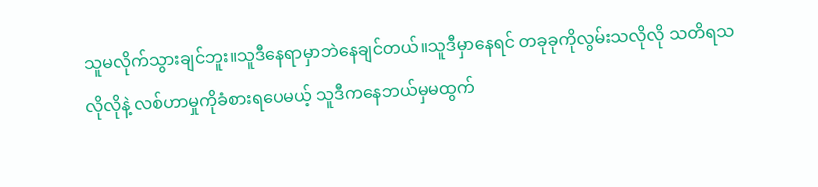သူမလိုက်သွားချင်ဘူး။သူဒီနေရာမှာဘဲနေချင်တယ်။သူဒီမှာနေရင် တခုခုကိုလွမ်းသလိုလို သတိရသလိုလိုနဲ့ လစ်ဟာမှုကိုခံစားရပေမယ့် သူဒီကနေဘယ်မှမထွက်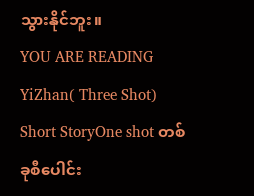သွားနိုင်ဘူး။
YOU ARE READING
YiZhan( Three Shot)
Short StoryOne shot တစ်ခုစီပေါင်း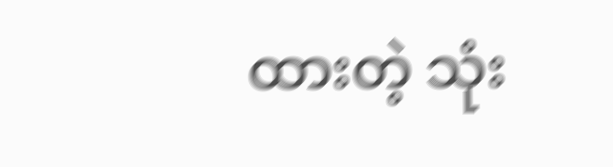ထားတဲ့ သုံး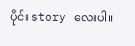ပိုင်း story လေးပါ။